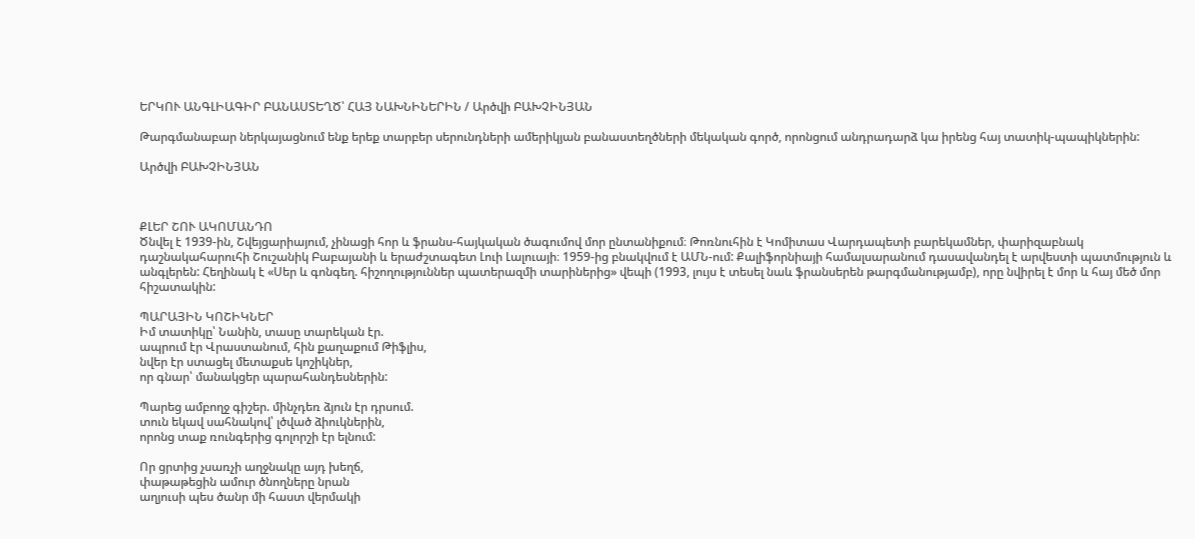ԵՐԿՈՒ ԱՆԳԼԻԱԳԻՐ ԲԱՆԱՍՏԵՂԾ՝ ՀԱՅ ՆԱԽՆԻՆԵՐԻՆ / Արծվի ԲԱԽՉԻՆՅԱՆ

Թարգմանաբար ներկայացնում ենք երեք տարբեր սերունդների ամերիկյան բանաստեղծների մեկական գործ, որոնցում անդրադարձ կա իրենց հայ տատիկ-պապիկներին:

Արծվի ԲԱԽՉԻՆՅԱՆ



ՔԼԵՐ ՇՈՒ ԱԿՈՄԱՆԴՈ
Ծնվել է 1939-ին, Շվեյցարիայում, չինացի հոր և ֆրանս-հայկական ծագումով մոր ընտանիքում։ Թոռնուհին է Կոմիտաս Վարդապետի բարեկամներ, փարիզաբնակ դաշնակահարուհի Շուշանիկ Բաբայանի և երաժշտագետ Լուի Լալուայի։ 1959-ից բնակվում է ԱՄՆ-ում: Քալիֆորնիայի համալսարանում դասավանդել է արվեստի պատմություն և անգլերեն: Հեղինակ է «Սեր և գոնգեղ. հիշողություններ պատերազմի տարիներից» վեպի (1993, լույս է տեսել նաև ֆրանսերեն թարգմանությամբ), որը նվիրել է մոր և հայ մեծ մոր հիշատակին:

ՊԱՐԱՅԻՆ ԿՈՇԻԿՆԵՐ
Իմ տատիկը՝ Նանին, տասը տարեկան էր.
ապրում էր Վրաստանում, հին քաղաքում Թիֆլիս,
նվեր էր ստացել մետաքսե կոշիկներ,
որ գնար՝ մանակցեր պարահանդեսներին:

Պարեց ամբողջ գիշեր. մինչդեռ ձյուն էր դրսում.
տուն եկավ սահնակով՝ լծված ձիուկներին,
որոնց տաք ռունգերից գոլորշի էր ելնում:

Որ ցրտից չսառչի աղջնակը այդ խեղճ,
փաթաթեցին ամուր ծնողները նրան
աղյուսի պես ծանր մի հաստ վերմակի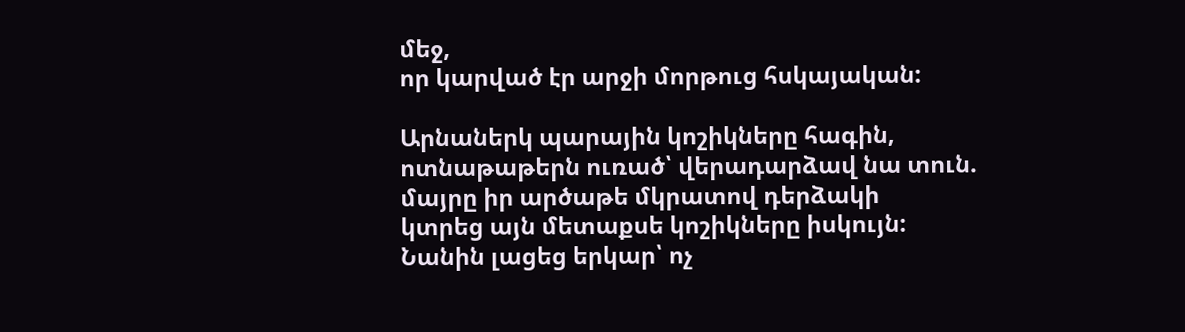մեջ,
որ կարված էր արջի մորթուց հսկայական:

Արնաներկ պարային կոշիկները հագին,
ոտնաթաթերն ուռած՝ վերադարձավ նա տուն.
մայրը իր արծաթե մկրատով դերձակի
կտրեց այն մետաքսե կոշիկները իսկույն:
Նանին լացեց երկար՝ ոչ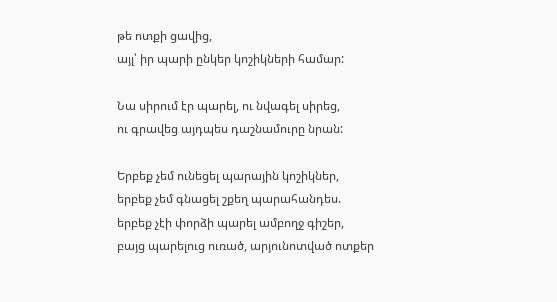թե ոտքի ցավից,
այլ՝ իր պարի ընկեր կոշիկների համար:

Նա սիրում էր պարել, ու նվագել սիրեց,
ու գրավեց այդպես դաշնամուրը նրան:

Երբեք չեմ ունեցել պարային կոշիկներ,
երբեք չեմ գնացել շքեղ պարահանդես.
երբեք չէի փորձի պարել ամբողջ գիշեր,
բայց պարելուց ուռած, արյունոտված ոտքեր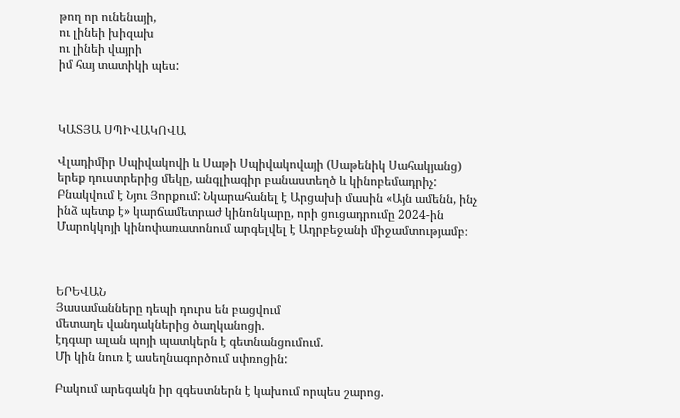թող որ ունենայի,
ու լինեի խիզախ
ու լինեի վայրի
իմ հայ տատիկի պես:



ԿԱՏՅԱ ՍՊԻՎԱԿՈՎԱ

Վլադիմիր Սպիվակովի և Սաթի Սպիվակովայի (Սաթենիկ Սահակյանց) երեք դուստրերից մեկը, անգլիագիր բանաստեղծ և կինոբեմադրիչ: Բնակվում է Նյու Յորքում: Նկարահանել է Արցախի մասին «Այն ամենն, ինչ ինձ պետք է» կարճամետրաժ կինոնկարը, որի ցուցադրումը 2024-ին Մարոկկոյի կինոփառատոնում արգելվել է Ադրբեջանի միջամտությամբ։



ԵՐԵՎԱՆ
Յասամանները դեպի դուրս են բացվում
մետաղե վանդակներից ծաղկանոցի.
էդգար ալան պոյի պատկերն է գետնանցումում.
Մի կին նուռ է ասեղնագործում սփռոցին:

Բակում արեգակն իր զգեստներն է կախում որպես շարոց.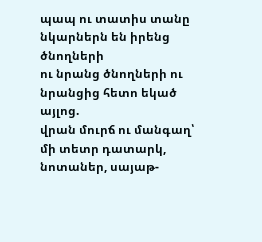պապ ու տատիս տանը նկարներն են իրենց ծնողների
ու նրանց ծնողների ու նրանցից հետո եկած այլոց.
վրան մուրճ ու մանգաղ՝ մի տետր դատարկ,
նոտաներ, սայաթ-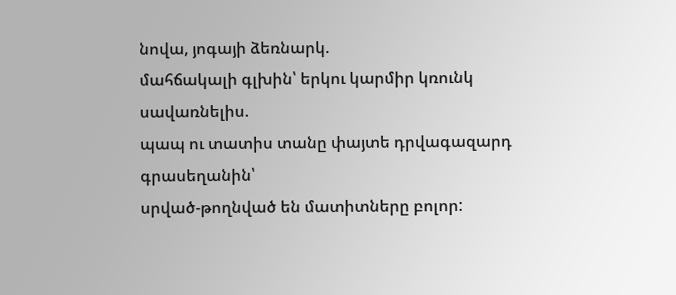նովա, յոգայի ձեռնարկ.
մահճակալի գլխին՝ երկու կարմիր կռունկ սավառնելիս.
պապ ու տատիս տանը փայտե դրվագազարդ գրասեղանին՝
սրված-թողնված են մատիտները բոլոր: